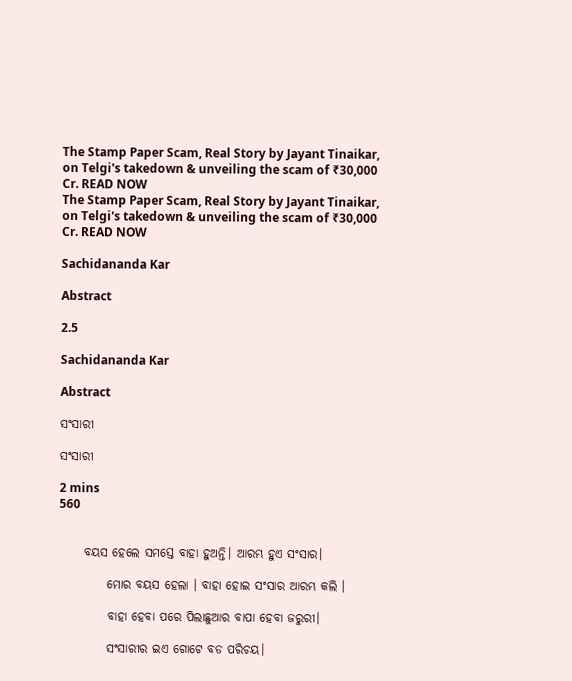The Stamp Paper Scam, Real Story by Jayant Tinaikar, on Telgi's takedown & unveiling the scam of ₹30,000 Cr. READ NOW
The Stamp Paper Scam, Real Story by Jayant Tinaikar, on Telgi's takedown & unveiling the scam of ₹30,000 Cr. READ NOW

Sachidananda Kar

Abstract

2.5

Sachidananda Kar

Abstract

ସଂସାରୀ

ସଂସାରୀ

2 mins
560


     ବୟସ ହେଲେ ସମସ୍ତେ ବାହା ହୁଅନ୍ତି। ଆରମ୍ଭ ହୁଏ ସଂସାର।

          ମୋର ବୟସ ହେଲା । ବାହା ହୋଇ ସଂସାର ଆରମ୍ଭ କଲି ।

          ବାହା ହେବା ପରେ ପିଲାଛୁଆର ବାପା ହେବା ଜରୁରୀ।

          ସଂସାରୀର ଇଏ ଗୋଟେ ବଡ ପରିଚୟ।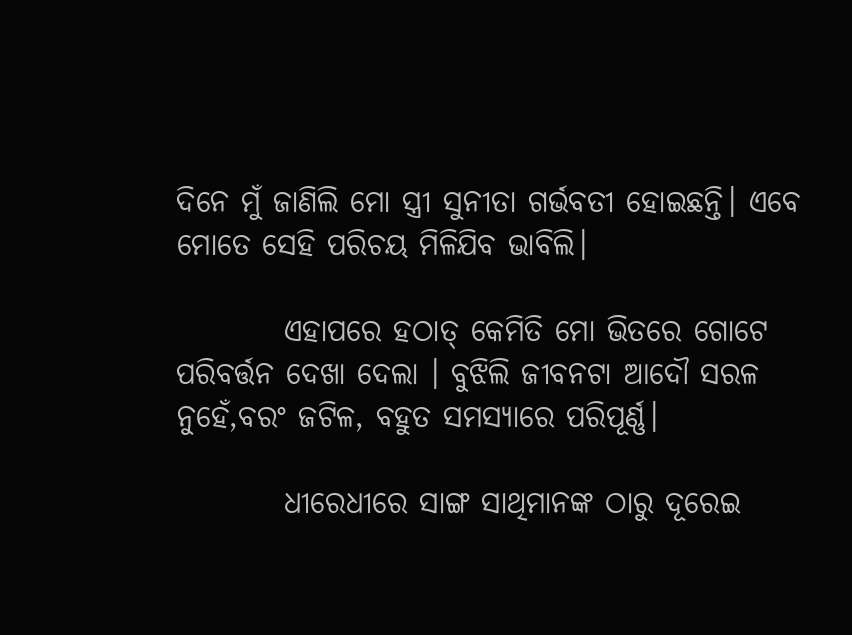ଦିନେ ମୁଁ ଜାଣିଲି ମୋ ସ୍ତ୍ରୀ ସୁନୀତା ଗର୍ଭବତୀ ହୋଇଛନ୍ତି। ଏବେ ମୋତେ ସେହି ପରିଚୟ ମିଳିଯିବ ଭାବିଲି।

         ଏହାପରେ ହଠାତ୍ କେମିତି ମୋ ଭିତରେ ଗୋଟେ ପରିବର୍ତ୍ତନ ଦେଖା ଦେଲା । ବୁଝିଲି ଜୀବନଟା ଆଦୌ ସରଳ ନୁହେଁ,ବରଂ ଜଟିଳ, ବହୁତ ସମସ୍ୟାରେ ପରିପୂର୍ଣ୍ଣ।

         ଧୀରେଧୀରେ ସାଙ୍ଗ ସାଥିମାନଙ୍କ ଠାରୁ ଦୂରେଇ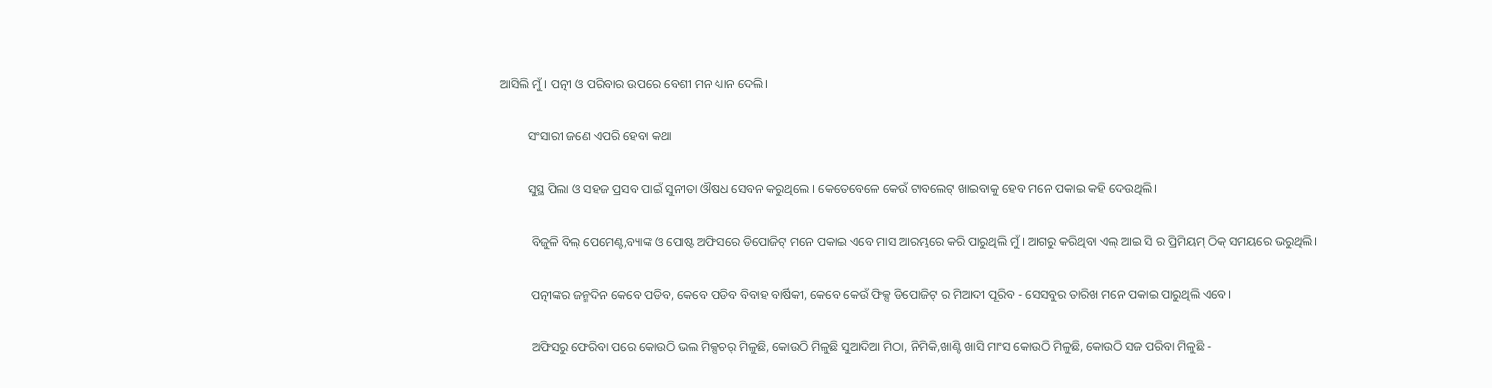ଆସିଲି ମୁଁ । ପତ୍ନୀ ଓ ପରିବାର ଉପରେ ବେଶୀ ମନ ଧ୍ୟାନ ଦେଲି।

         ସଂସାରୀ ଜଣେ ଏପରି ହେବା କଥା

         ସୁସ୍ଥ ପିଲା ଓ ସହଜ ପ୍ରସବ ପାଇଁ ସୁନୀତା ଔଷଧ ସେବନ କରୁଥିଲେ । କେତେବେଳେ କେଉଁ ଟାବଲେଟ୍ ଖାଇବାକୁ ହେବ ମନେ ପକାଇ କହି ଦେଉଥିଲି।

          ବିଜୁଳି ବିଲ୍ ପେମେଣ୍ଟ,ବ୍ୟାଙ୍କ ଓ ପୋଷ୍ଟ ଅଫିସରେ ଡିପୋଜିଟ୍ ମନେ ପକାଇ ଏବେ ମାସ ଆରମ୍ଭରେ କରି ପାରୁଥିଲି ମୁଁ । ଆଗରୁ କରିଥିବା ଏଲ୍ ଆଇ ସି ର ପ୍ରିମିୟମ୍ ଠିକ୍ ସମୟରେ ଭରୁଥିଲି।

          ପତ୍ନୀଙ୍କର ଜନ୍ମଦିନ କେବେ ପଡିବ, କେବେ ପଡିବ ବିବାହ ବାର୍ଷିକୀ, କେବେ କେଉଁ ଫିକ୍ସ ଡିପୋଜିଟ୍ ର ମିଆଦୀ ପୂରିବ - ସେସବୁର ତାରିଖ ମନେ ପକାଇ ପାରୁଥିଲି ଏବେ।

          ଅଫିସରୁ ଫେରିବା ପରେ କୋଉଠି ଭଲ ମିକ୍ସଚର୍ ମିଳୁଛି, କୋଉଠି ମିଳୁଛି ସୁଆଦିଆ ମିଠା, ନିମିକି,ଖାଣ୍ଟି ଖାସି ମାଂସ କୋଉଠି ମିଳୁଛି, କୋଉଠି ସଜ ପରିବା ମିଳୁଛି -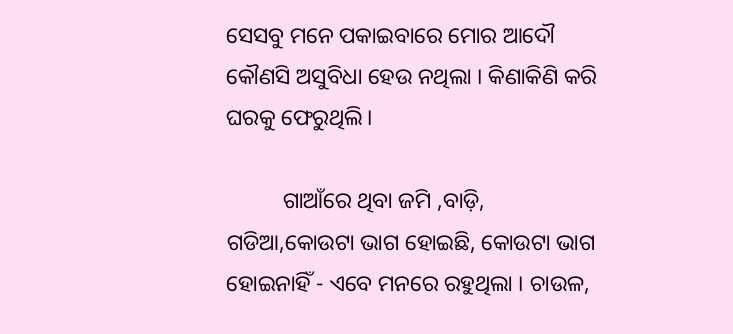ସେସବୁ ମନେ ପକାଇବାରେ ମୋର ଆଦୌ କୌଣସି ଅସୁବିଧା ହେଉ ନଥିଲା । କିଣାକିଣି କରି ଘରକୁ ଫେରୁଥିଲି।

          ଗାଆଁରେ ଥିବା ଜମି ,ବାଡ଼ି, ଗଡିଆ,କୋଉଟା ଭାଗ ହୋଇଛି, କୋଉଟା ଭାଗ ହୋଇନାହିଁ - ଏବେ ମନରେ ରହୁଥିଲା । ଚାଉଳ,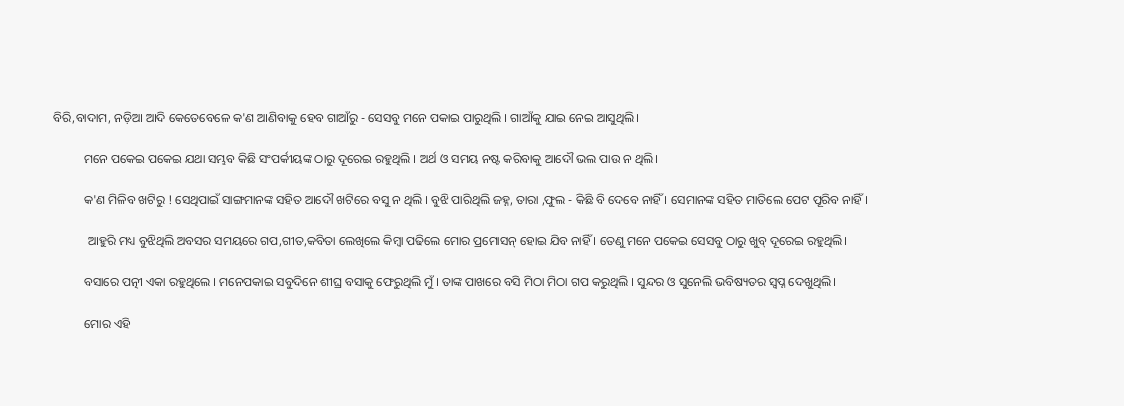ବିରି,ବାଦାମ, ନଡ଼ିଆ ଆଦି କେତେବେଳେ କ'ଣ ଆଣିବାକୁ ହେବ ଗାଆଁରୁ - ସେସବୁ ମନେ ପକାଇ ପାରୁଥିଲି । ଗାଆଁକୁ ଯାଇ ନେଇ ଆସୁଥିଲି।

          ମନେ ପକେଇ ପକେଇ ଯଥା ସମ୍ଭବ କିଛି ସଂପର୍କୀୟଙ୍କ ଠାରୁ ଦୂରେଇ ରହୁଥିଲି । ଅର୍ଥ ଓ ସମୟ ନଷ୍ଟ କରିବାକୁ ଆଦୌ ଭଲ ପାଉ ନ ଥିଲି।

          କ'ଣ ମିଳିବ ଖଟିରୁ ! ସେଥିପାଇଁ ସାଙ୍ଗମାନଙ୍କ ସହିତ ଆଦୌ ଖଟିରେ ବସୁ ନ ଥିଲି । ବୁଝି ପାରିଥିଲି ଜହ୍ନ, ତାରା ,ଫୁଲ - କିଛି ବି ଦେବେ ନାହିଁ । ସେମାନଙ୍କ ସହିତ ମାତିଲେ ପେଟ ପୂରିବ ନାହିଁ।

           ଆହୁରି ମଧ୍ୟ ବୁଝିଥିଲି ଅବସର ସମୟରେ ଗପ,ଗୀତ,କବିତା ଲେଖିଲେ କିମ୍ବା ପଢିଲେ ମୋର ପ୍ରମୋସନ୍ ହୋଇ ଯିବ ନାହିଁ । ତେଣୁ ମନେ ପକେଇ ସେସବୁ ଠାରୁ ଖୁବ୍ ଦୂରେଇ ରହୁଥିଲି।

          ବସାରେ ପତ୍ନୀ ଏକା ରହୁଥିଲେ । ମନେପକାଇ ସବୁଦିନେ ଶୀଘ୍ର ବସାକୁ ଫେରୁଥିଲି ମୁଁ । ତାଙ୍କ ପାଖରେ ବସି ମିଠା ମିଠା ଗପ କରୁଥିଲି । ସୁନ୍ଦର ଓ ସୁନେଲି ଭବିଷ୍ୟତର ସ୍ବପ୍ନ ଦେଖୁଥିଲି।

          ମୋର ଏହି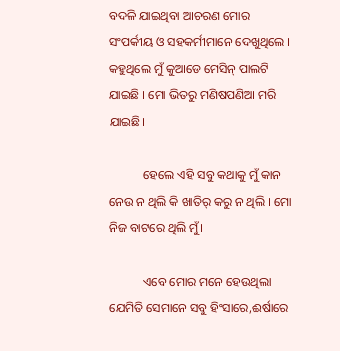ବଦଳି ଯାଇଥିବା ଆଚରଣ ମୋର ସଂପର୍କୀୟ ଓ ସହକର୍ମୀମାନେ ଦେଖୁଥିଲେ । କହୁଥିଲେ ମୁଁ କୁଆଡେ ମେସିନ୍ ପାଲଟି ଯାଇଛି । ମୋ ଭିତରୁ ମଣିଷପଣିଆ ମରି ଯାଇଛି।

           ହେଲେ ଏହି ସବୁ କଥାକୁ ମୁଁ କାନ ନେଉ ନ ଥିଲି କି ଖାତିର୍ କରୁ ନ ଥିଲି । ମୋ ନିଜ ବାଟରେ ଥିଲି ମୁଁ।

           ଏବେ ମୋର ମନେ ହେଉଥିଲା ଯେମିତି ସେମାନେ ସବୁ ହିଂସାରେ,ଈର୍ଷାରେ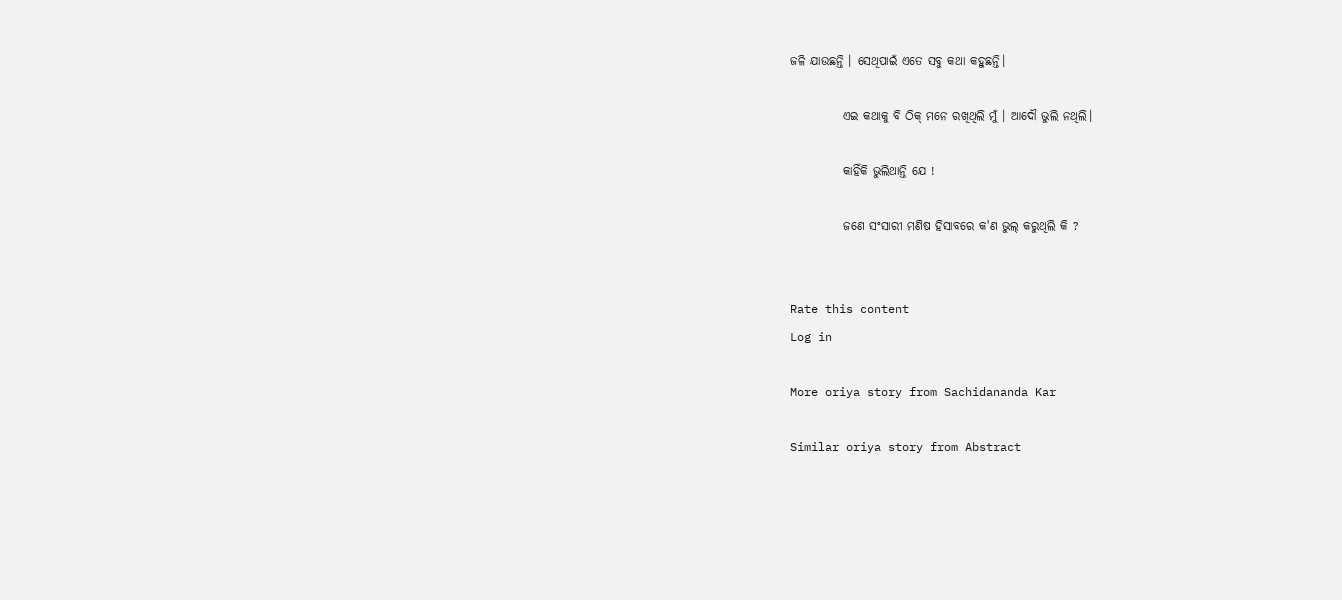ଜଳି ଯାଉଛନ୍ତି । ସେଥିପାଇଁ ଏତେ ସବୁ କଥା କହୁଛନ୍ତି।

           ଏଇ କଥାକୁ ବି ଠିକ୍ ମନେ ରଖିଥିଲି ମୁଁ । ଆଦୌ ଭୁଲି ନଥିଲି।

           କାହିଁକି ଭୁଲିଥାନ୍ତି ଯେ !

           ଜଣେ ସଂସାରୀ ମଣିଷ ହିସାବରେ କ'ଣ ଭୁଲ୍ କରୁଥିଲି କି ?


Rate this content
Log in

More oriya story from Sachidananda Kar

Similar oriya story from Abstract